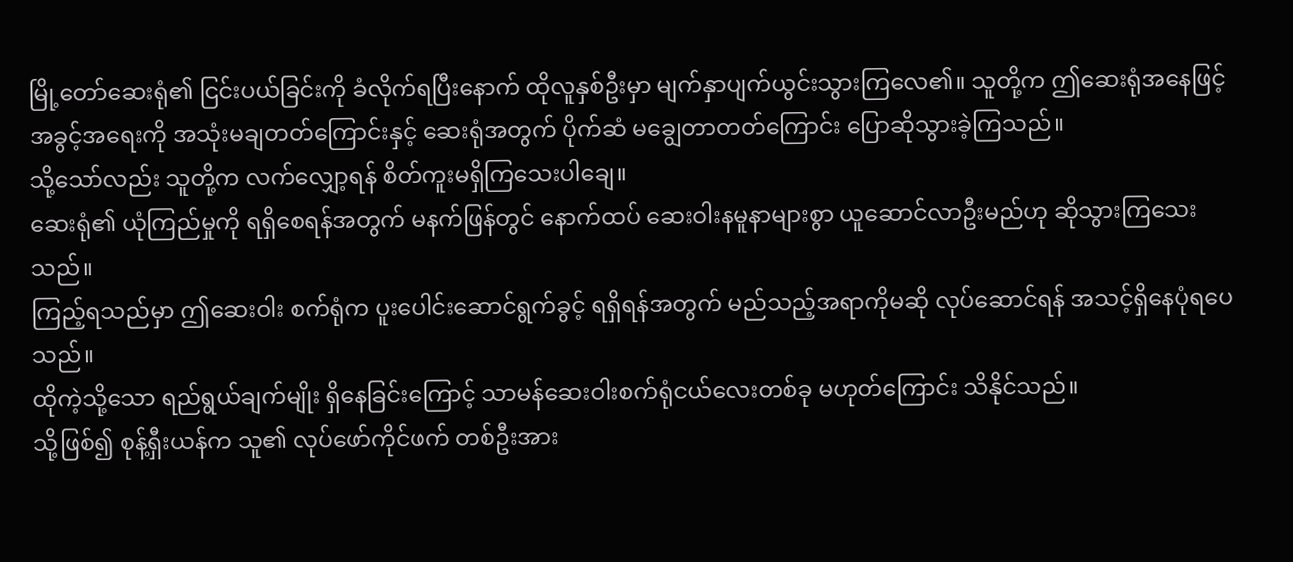မြို့တော်ဆေးရုံ၏ ငြင်းပယ်ခြင်းကို ခံလိုက်ရပြီးနောက် ထိုလူနှစ်ဦးမှာ မျက်နှာပျက်ယွင်းသွားကြလေ၏။ သူတို့က ဤဆေးရုံအနေဖြင့် အခွင့်အရေးကို အသုံးမချတတ်ကြောင်းနှင့် ဆေးရုံအတွက် ပိုက်ဆံ မချွေတာတတ်ကြောင်း ပြောဆိုသွားခဲ့ကြသည်။
သို့သော်လည်း သူတို့က လက်လျှော့ရန် စိတ်ကူးမရှိကြသေးပါချေ။
ဆေးရုံ၏ ယုံကြည်မှုကို ရရှိစေရန်အတွက် မနက်ဖြန်တွင် နောက်ထပ် ဆေးဝါးနမူနာများစွာ ယူဆောင်လာဦးမည်ဟု ဆိုသွားကြသေးသည်။
ကြည့်ရသည်မှာ ဤဆေးဝါး စက်ရုံက ပူးပေါင်းဆောင်ရွက်ခွင့် ရရှိရန်အတွက် မည်သည့်အရာကိုမဆို လုပ်ဆောင်ရန် အသင့်ရှိနေပုံရပေသည်။
ထိုကဲ့သို့သော ရည်ရွယ်ချက်မျိုး ရှိနေခြင်းကြောင့် သာမန်ဆေးဝါးစက်ရုံငယ်လေးတစ်ခု မဟုတ်ကြောင်း သိနိုင်သည်။
သို့ဖြစ်၍ စုန့်ရှီးယန်က သူ၏ လုပ်ဖော်ကိုင်ဖက် တစ်ဦးအား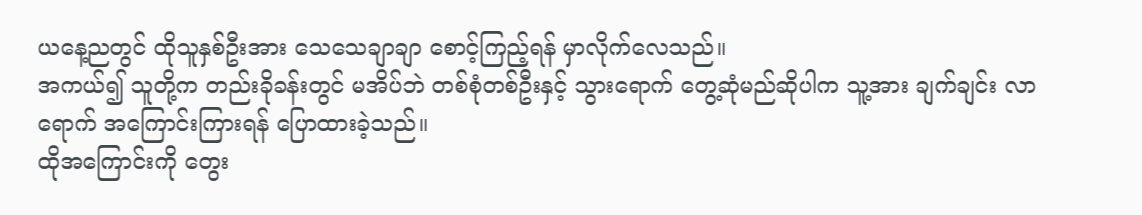ယနေ့ညတွင် ထိုသူနှစ်ဦးအား သေသေချာချာ စောင့်ကြည့်ရန် မှာလိုက်လေသည်။
အကယ်၍ သူတို့က တည်းခိုခန်းတွင် မအိပ်ဘဲ တစ်စုံတစ်ဦးနှင့် သွားရောက် တွေ့ဆုံမည်ဆိုပါက သူ့အား ချက်ချင်း လာရောက် အကြောင်းကြားရန် ပြောထားခဲ့သည်။
ထိုအကြောင်းကို တွေး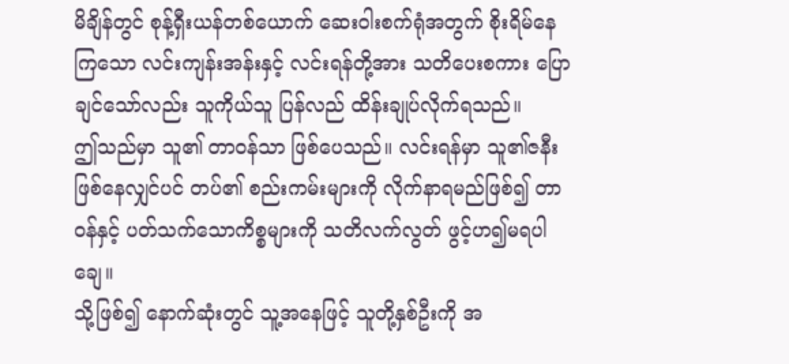မိချိန်တွင် စုန့်ရှီးယန်တစ်ယောက် ဆေးဝါးစက်ရုံအတွက် စိုးရိမ်နေကြသော လင်းကျန်းအန်းနှင့် လင်းရန်တို့အား သတိပေးစကား ပြောချင်သော်လည်း သူကိုယ်သူ ပြန်လည် ထိန်းချုပ်လိုက်ရသည်။
ဤသည်မှာ သူ၏ တာဝန်သာ ဖြစ်ပေသည်။ လင်းရန်မှာ သူ၏ဇနီး ဖြစ်နေလျှင်ပင် တပ်၏ စည်းကမ်းများကို လိုက်နာရမည်ဖြစ်၍ တာဝန်နှင့် ပတ်သက်သောကိစ္စများကို သတိလက်လွတ် ဖွင့်ဟ၍မရပါချေ။
သို့ဖြစ်၍ နောက်ဆုံးတွင် သူ့အနေဖြင့် သူတို့နှစ်ဦးကို အ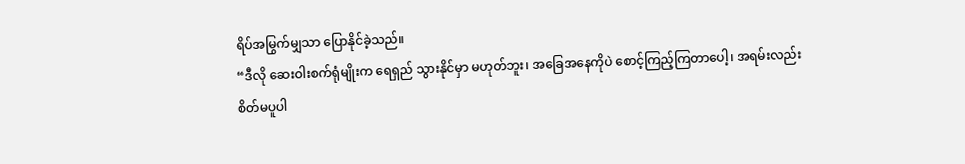ရိပ်အမြွက်မျှသာ ပြောနိုင်ခဲ့သည်။
“ဒီလို ဆေးဝါးစက်ရုံမျိုးက ရေရှည် သွားနိုင်မှာ မဟုတ်ဘူး၊ အခြေအနေကိုပဲ စောင့်ကြည့်ကြတာပေါ့၊ အရမ်းလည်း စိတ်မပူပါ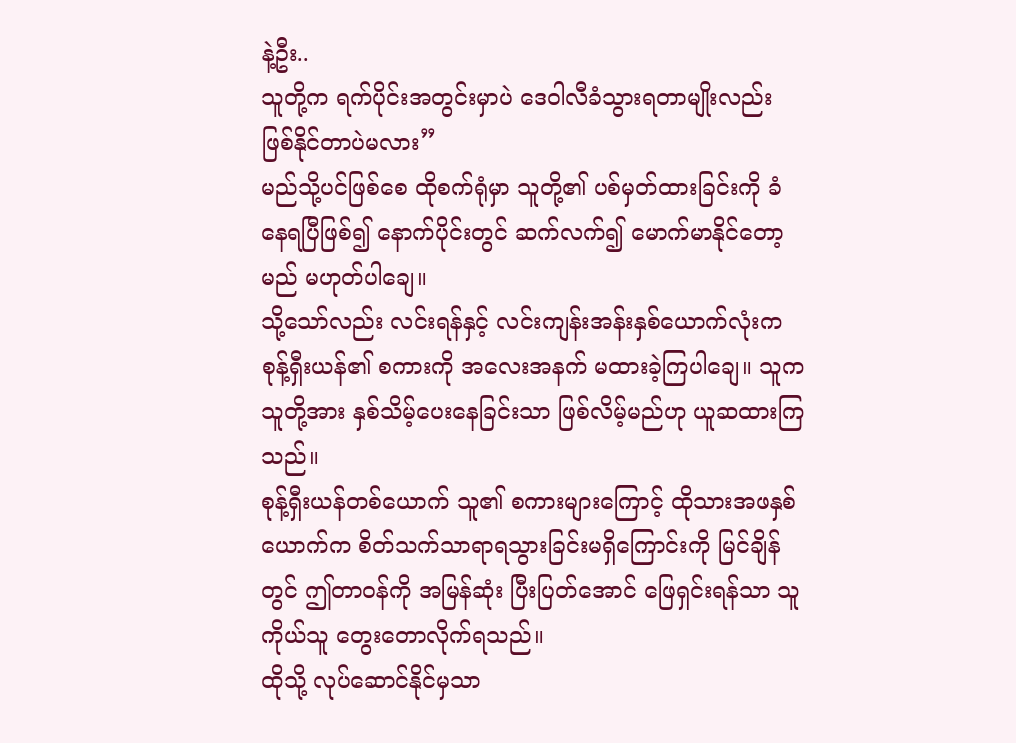နဲ့ဦး..
သူတို့က ရက်ပိုင်းအတွင်းမှာပဲ ဒေဝါလီခံသွားရတာမျိုးလည်း ဖြစ်နိုင်တာပဲမလား”
မည်သို့ပင်ဖြစ်စေ ထိုစက်ရုံမှာ သူတို့၏ ပစ်မှတ်ထားခြင်းကို ခံနေရပြီဖြစ်၍ နောက်ပိုင်းတွင် ဆက်လက်၍ မောက်မာနိုင်တော့မည် မဟုတ်ပါချေ။
သို့သော်လည်း လင်းရန်နှင့် လင်းကျန်းအန်းနှစ်ယောက်လုံးက စုန့်ရှီးယန်၏ စကားကို အလေးအနက် မထားခဲ့ကြပါချေ။ သူက သူတို့အား နှစ်သိမ့်ပေးနေခြင်းသာ ဖြစ်လိမ့်မည်ဟု ယူဆထားကြသည်။
စုန့်ရှီးယန်တစ်ယောက် သူ၏ စကားများကြောင့် ထိုသားအဖနှစ်ယောက်က စိတ်သက်သာရာရသွားခြင်းမရှိကြောင်းကို မြင်ချိန်တွင် ဤတာဝန်ကို အမြန်ဆုံး ပြီးပြတ်အောင် ဖြေရှင်းရန်သာ သူကိုယ်သူ တွေးတောလိုက်ရသည်။
ထိုသို့ လုပ်ဆောင်နိုင်မှသာ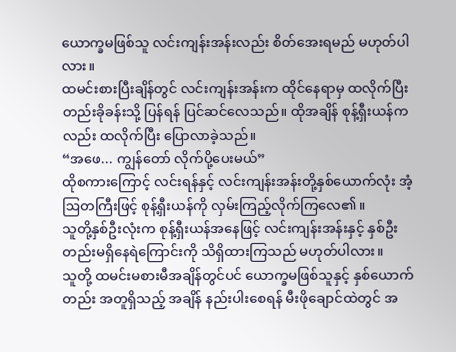ယောက္ခမဖြစ်သူ လင်းကျန်းအန်းလည်း စိတ်အေးရမည် မဟုတ်ပါလား။
ထမင်းစားပြီးချိန်တွင် လင်းကျန်းအန်းက ထိုင်နေရာမှ ထလိုက်ပြီး တည်းခိုခန်းသို့ ပြန်ရန် ပြင်ဆင်လေသည်။ ထိုအချိန် စုန့်ရှီးယန်ကလည်း ထလိုက်ပြီး ပြောလာခဲ့သည်။
“အဖေ... ကျွန်တော် လိုက်ပို့ပေးမယ်”
ထိုစကားကြောင့် လင်းရန်နှင့် လင်းကျန်းအန်းတို့နှစ်ယောက်လုံး အံ့ဩတကြီးဖြင့် စုန့်ရှီးယန်ကို လှမ်းကြည့်လိုက်ကြလေ၏။
သူတို့နှစ်ဦးလုံးက စုန့်ရှီးယန်အနေဖြင့် လင်းကျန်းအန်းနှင့် နှစ်ဦးတည်းမရှိနေရဲကြောင်းကို သိရှိထားကြသည် မဟုတ်ပါလား။
သူတို့ ထမင်းမစားမီအချိန်တွင်ပင် ယောက္ခမဖြစ်သူနှင့် နှစ်ယောက်တည်း အတူရှိသည့် အချိန် နည်းပါးစေရန် မီးဖိုချောင်ထဲတွင် အ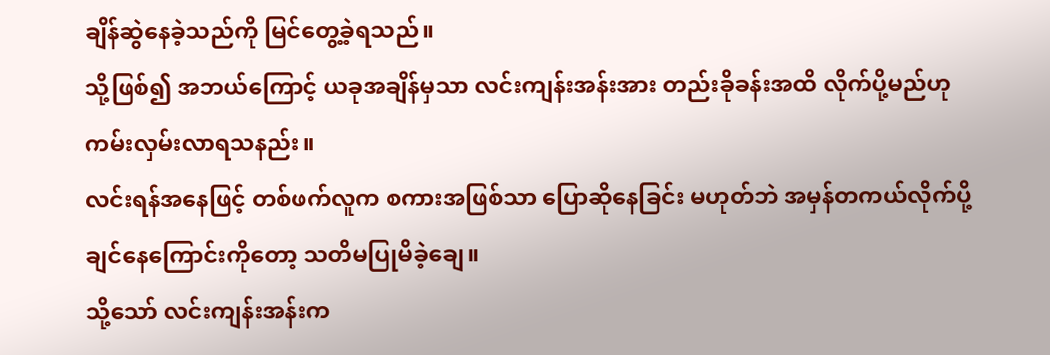ချိန်ဆွဲနေခဲ့သည်ကို မြင်တွေ့ခဲ့ရသည်။
သို့ဖြစ်၍ အဘယ်ကြောင့် ယခုအချိန်မှသာ လင်းကျန်းအန်းအား တည်းခိုခန်းအထိ လိုက်ပို့မည်ဟု ကမ်းလှမ်းလာရသနည်း။
လင်းရန်အနေဖြင့် တစ်ဖက်လူက စကားအဖြစ်သာ ပြောဆိုနေခြင်း မဟုတ်ဘဲ အမှန်တကယ်လိုက်ပို့ချင်နေကြောင်းကိုတော့ သတိမပြုမိခဲ့ချေ။
သို့သော် လင်းကျန်းအန်းက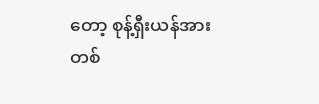တော့ စုန့်ရှီးယန်အား တစ်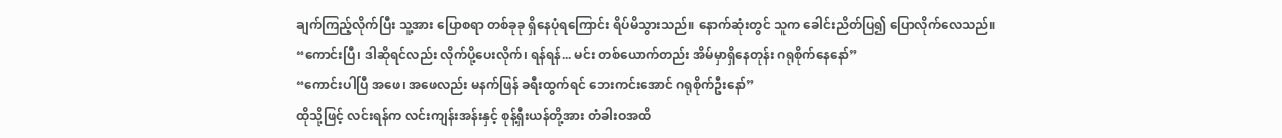ချက်ကြည့်လိုက်ပြီး သူ့အား ပြောစရာ တစ်ခုခု ရှိနေပုံရကြောင်း ရိပ်မိသွားသည်။ နောက်ဆုံးတွင် သူက ခေါင်းညိတ်ပြ၍ ပြောလိုက်လေသည်။
“ကောင်းပြီ၊ ဒါဆိုရင်လည်း လိုက်ပို့ပေးလိုက်၊ ရန်ရန်... မင်း တစ်ယောက်တည်း အိမ်မှာရှိနေတုန်း ဂရုစိုက်နေနော်”
“ကောင်းပါပြီ အဖေ၊ အဖေလည်း မနက်ဖြန် ခရီးထွက်ရင် ဘေးကင်းအောင် ဂရုစိုက်ဦးနော်”
ထိုသို့ဖြင့် လင်းရန်က လင်းကျန်းအန်းနှင့် စုန့်ရှီးယန်တို့အား တံခါးဝအထိ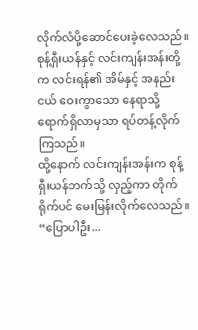လိုက်လံပို့ဆောင်ပေးခဲ့လေသည်။
စုန့်ရှီးယန်နှင့် လင်းကျန်းအန်းတို့က လင်းရန်၏ အိမ်နှင့် အနည်းငယ် ဝေးကွာသော နေရာသို့ ရောက်ရှိလာမှသာ ရပ်တန့်လိုက်ကြသည်။
ထို့နောက် လင်းကျန်းအန်းက စုန့်ရှီးယန်ဘက်သို့ လှည့်ကာ တိုက်ရိုက်ပင် မေးမြန်းလိုက်လေသည်။
“ပြောပါဦး...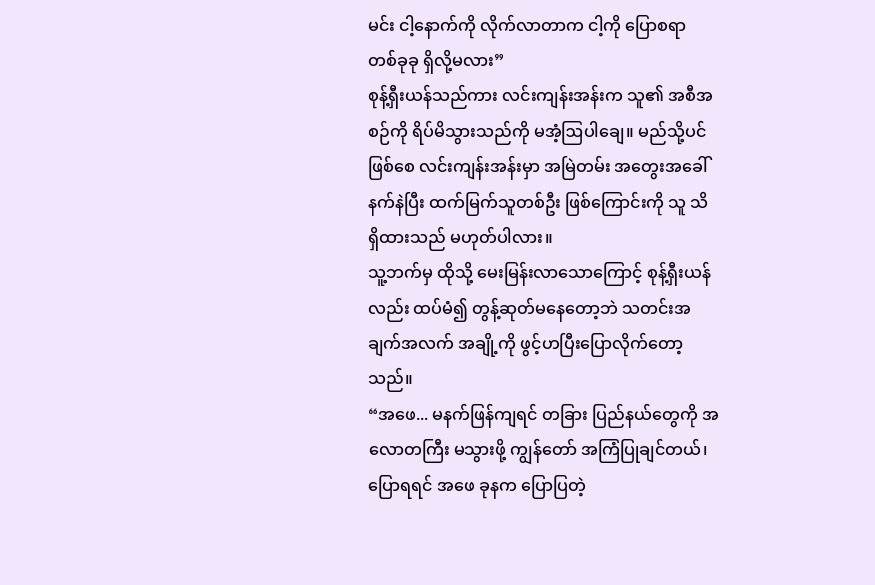မင်း ငါ့နောက်ကို လိုက်လာတာက ငါ့ကို ပြောစရာ တစ်ခုခု ရှိလို့မလား”
စုန့်ရှီးယန်သည်ကား လင်းကျန်းအန်းက သူ၏ အစီအစဉ်ကို ရိပ်မိသွားသည်ကို မအံ့ဩပါချေ။ မည်သို့ပင်ဖြစ်စေ လင်းကျန်းအန်းမှာ အမြဲတမ်း အတွေးအခေါ် နက်နဲပြီး ထက်မြက်သူတစ်ဦး ဖြစ်ကြောင်းကို သူ သိရှိထားသည် မဟုတ်ပါလား။
သူ့ဘက်မှ ထိုသို့ မေးမြန်းလာသောကြောင့် စုန့်ရှီးယန်လည်း ထပ်မံ၍ တွန့်ဆုတ်မနေတော့ဘဲ သတင်းအချက်အလက် အချို့ကို ဖွင့်ဟပြီးပြောလိုက်တော့သည်။
“အဖေ... မနက်ဖြန်ကျရင် တခြား ပြည်နယ်တွေကို အလောတကြီး မသွားဖို့ ကျွန်တော် အကြံပြုချင်တယ်၊
ပြောရရင် အဖေ ခုနက ပြောပြတဲ့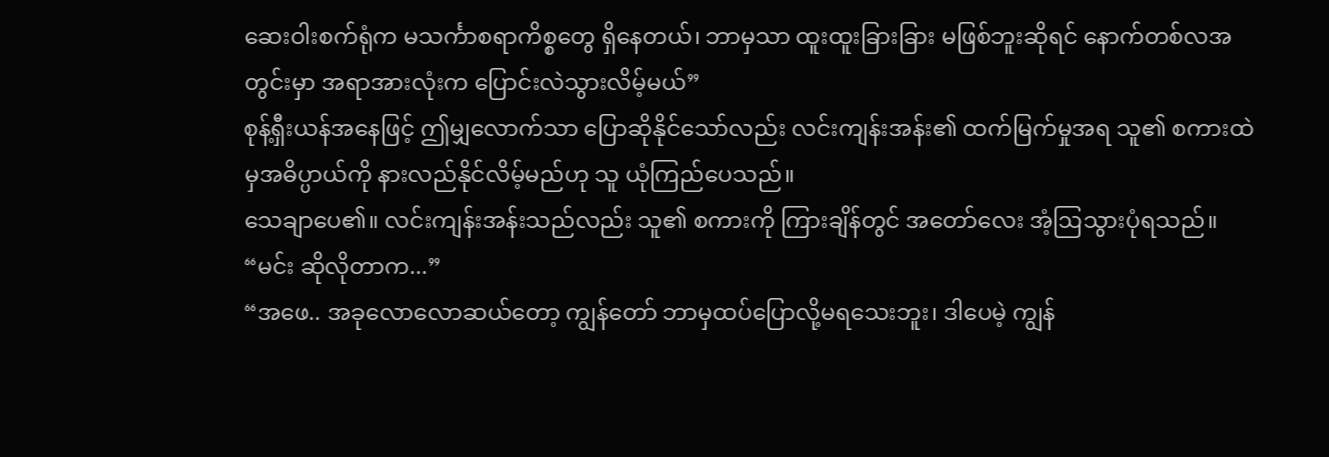ဆေးဝါးစက်ရုံက မသင်္ကာစရာကိစ္စတွေ ရှိနေတယ်၊ ဘာမှသာ ထူးထူးခြားခြား မဖြစ်ဘူးဆိုရင် နောက်တစ်လအတွင်းမှာ အရာအားလုံးက ပြောင်းလဲသွားလိမ့်မယ်”
စုန့်ရှီးယန်အနေဖြင့် ဤမျှလောက်သာ ပြောဆိုနိုင်သော်လည်း လင်းကျန်းအန်း၏ ထက်မြက်မှုအရ သူ၏ စကားထဲမှအဓိပ္ပာယ်ကို နားလည်နိုင်လိမ့်မည်ဟု သူ ယုံကြည်ပေသည်။
သေချာပေ၏။ လင်းကျန်းအန်းသည်လည်း သူ၏ စကားကို ကြားချိန်တွင် အတော်လေး အံ့ဩသွားပုံရသည်။
“မင်း ဆိုလိုတာက...”
“အဖေ.. အခုလောလောဆယ်တော့ ကျွန်တော် ဘာမှထပ်ပြောလို့မရသေးဘူး၊ ဒါပေမဲ့ ကျွန်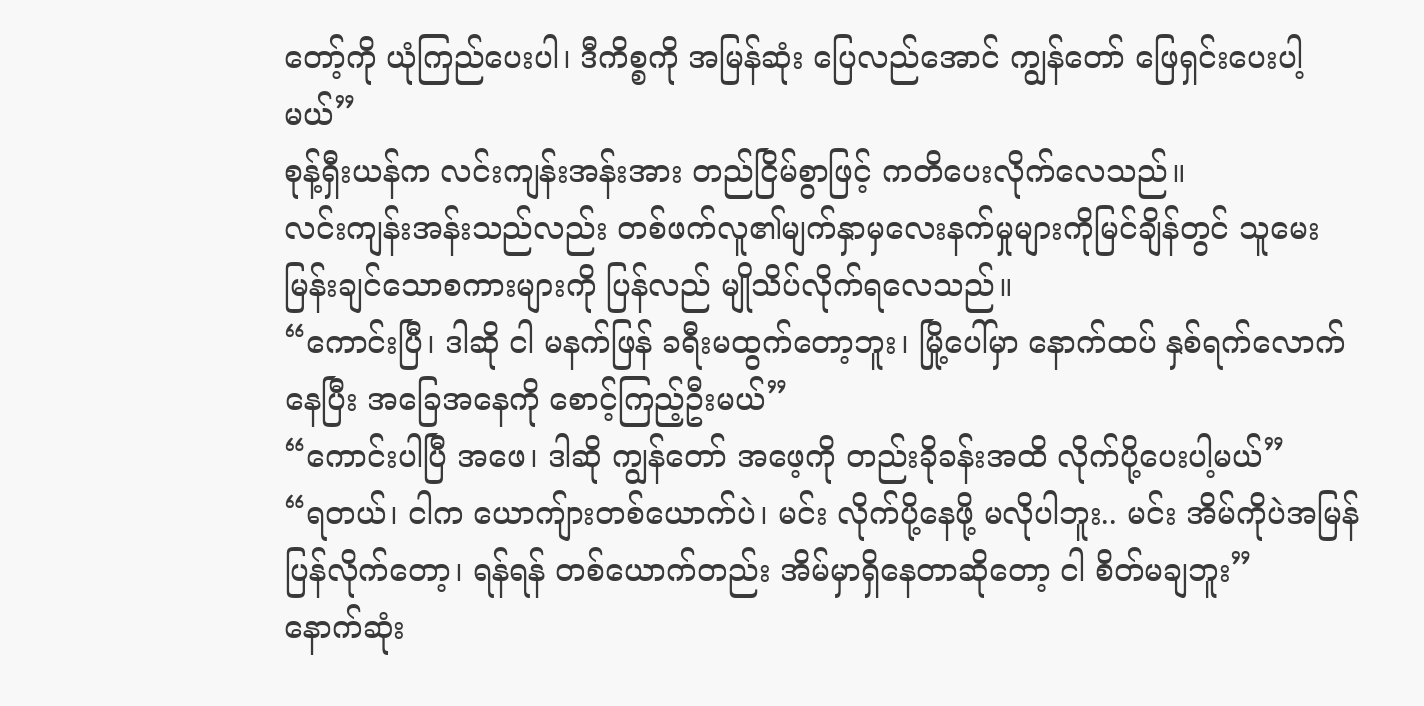တော့်ကို ယုံကြည်ပေးပါ၊ ဒီကိစ္စကို အမြန်ဆုံး ပြေလည်အောင် ကျွန်တော် ဖြေရှင်းပေးပါ့မယ်”
စုန့်ရှီးယန်က လင်းကျန်းအန်းအား တည်ငြိမ်စွာဖြင့် ကတိပေးလိုက်လေသည်။
လင်းကျန်းအန်းသည်လည်း တစ်ဖက်လူ၏မျက်နှာမှလေးနက်မှုများကိုမြင်ချိန်တွင် သူမေးမြန်းချင်သောစကားများကို ပြန်လည် မျိုသိပ်လိုက်ရလေသည်။
“ကောင်းပြီ၊ ဒါဆို ငါ မနက်ဖြန် ခရီးမထွက်တော့ဘူး၊ မြို့ပေါ်မှာ နောက်ထပ် နှစ်ရက်လောက် နေပြီး အခြေအနေကို စောင့်ကြည့်ဦးမယ်”
“ကောင်းပါပြီ အဖေ၊ ဒါဆို ကျွန်တော် အဖေ့ကို တည်းခိုခန်းအထိ လိုက်ပို့ပေးပါ့မယ်”
“ရတယ်၊ ငါက ယောကျ်ားတစ်ယောက်ပဲ၊ မင်း လိုက်ပို့နေဖို့ မလိုပါဘူး.. မင်း အိမ်ကိုပဲအမြန် ပြန်လိုက်တော့၊ ရန်ရန် တစ်ယောက်တည်း အိမ်မှာရှိနေတာဆိုတော့ ငါ စိတ်မချဘူး”
နောက်ဆုံး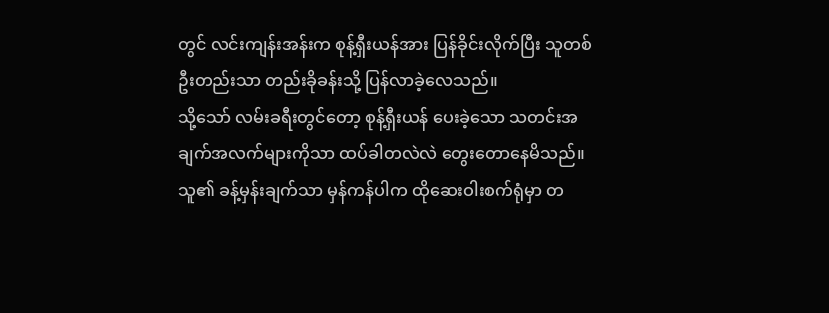တွင် လင်းကျန်းအန်းက စုန့်ရှီးယန်အား ပြန်ခိုင်းလိုက်ပြီး သူတစ်ဦးတည်းသာ တည်းခိုခန်းသို့ ပြန်လာခဲ့လေသည်။
သို့သော် လမ်းခရီးတွင်တော့ စုန့်ရှီးယန် ပေးခဲ့သော သတင်းအချက်အလက်များကိုသာ ထပ်ခါတလဲလဲ တွေးတောနေမိသည်။
သူ၏ ခန့်မှန်းချက်သာ မှန်ကန်ပါက ထိုဆေးဝါးစက်ရုံမှာ တ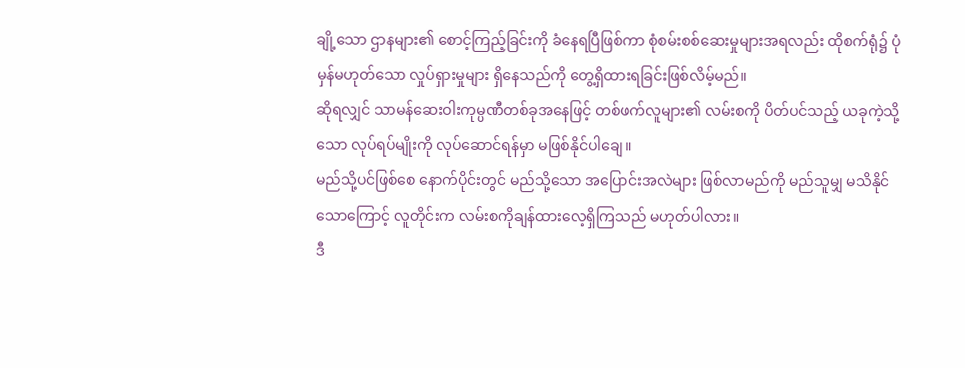ချို့သော ဌာနများ၏ စောင့်ကြည့်ခြင်းကို ခံနေရပြီဖြစ်ကာ စုံစမ်းစစ်ဆေးမှုများအရလည်း ထိုစက်ရုံ၌ ပုံမှန်မဟုတ်သော လှုပ်ရှားမှုများ ရှိနေသည်ကို တွေ့ရှိထားရခြင်းဖြစ်လိမ့်မည်။
ဆိုရလျှင် သာမန်ဆေးဝါးကုမ္ပဏီတစ်ခုအနေဖြင့် တစ်ဖက်လူများ၏ လမ်းစကို ပိတ်ပင်သည့် ယခုကဲ့သို့သော လုပ်ရပ်မျိုးကို လုပ်ဆောင်ရန်မှာ မဖြစ်နိုင်ပါချေ။
မည်သို့ပင်ဖြစ်စေ နောက်ပိုင်းတွင် မည်သို့သော အပြောင်းအလဲများ ဖြစ်လာမည်ကို မည်သူမျှ မသိနိုင်သောကြောင့် လူတိုင်းက လမ်းစကိုချန်ထားလေ့ရှိကြသည် မဟုတ်ပါလား။
ဒီ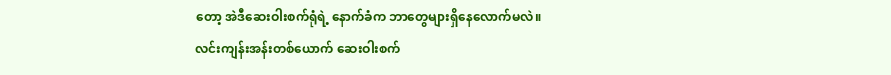တော့ အဲဒီဆေးဝါးစက်ရုံရဲ့ နောက်ခံက ဘာတွေများရှိနေလောက်မလဲ။
လင်းကျန်းအန်းတစ်ယောက် ဆေးဝါးစက်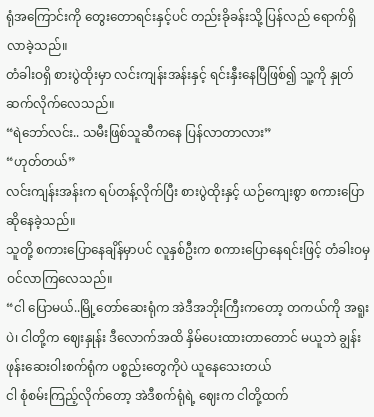ရုံအကြောင်းကို တွေးတောရင်းနှင့်ပင် တည်းခိုခန်းသို့ ပြန်လည် ရောက်ရှိလာခဲ့သည်။
တံခါးဝရှိ စားပွဲထိုးမှာ လင်းကျန်းအန်းနှင့် ရင်းနှီးနေပြီဖြစ်၍ သူ့ကို နှုတ်ဆက်လိုက်လေသည်။
“ရဲဘော်လင်း.. သမီးဖြစ်သူဆီကနေ ပြန်လာတာလား”
“ဟုတ်တယ်”
လင်းကျန်းအန်းက ရပ်တန့်လိုက်ပြီး စားပွဲထိုးနှင့် ယဉ်ကျေးစွာ စကားပြောဆိုနေခဲ့သည်။
သူတို့ စကားပြောနေချိန်မှာပင် လူနှစ်ဦးက စကားပြောနေရင်းဖြင့် တံခါးဝမှ ဝင်လာကြလေသည်။
“ငါ ပြောမယ်..မြို့တော်ဆေးရုံက အဲဒီအဘိုးကြီးကတော့ တကယ်ကို အရူးပဲ၊ ငါတို့က ဈေးနှုန်း ဒီလောက်အထိ နှိမ်ပေးထားတာတောင် မယူဘဲ ချွန်းဖုန်းဆေးဝါးစက်ရုံက ပစ္စည်းတွေကိုပဲ ယူနေသေးတယ်
ငါ စုံစမ်းကြည့်လိုက်တော့ အဲဒီစက်ရုံရဲ့ ဈေးက ငါတို့ထက်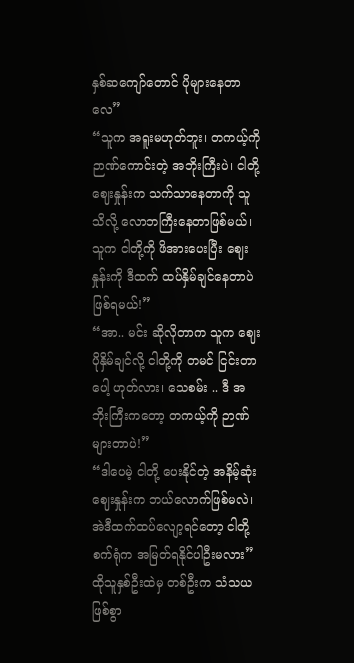နှစ်ဆကျော်တောင် ပိုများနေတာလေ”
“သူက အရူးမဟုတ်ဘူး၊ တကယ့်ကို ဉာဏ်ကောင်းတဲ့ အဘိုးကြီးပဲ၊ ငါတို့ ဈေးနှုန်းက သက်သာနေတာကို သူ သိလို့ လောဘကြီးနေတာဖြစ်မယ်၊ သူက ငါတို့ကို ဖိအားပေးပြီး ဈေးနှုန်းကို ဒီထက် ထပ်နှိမ်ချင်နေတာပဲဖြစ်ရမယ်!”
“အာ.. မင်း ဆိုလိုတာက သူက ဈေးပိုနှိမ်ချင်လို့ ငါတို့ကို တမင် ငြင်းတာပေါ့ ဟုတ်လား၊ သေစမ်း .. ဒီ အဘိုးကြီးကတော့ တကယ့်ကို ဉာဏ်များတာပဲ!”
“ဒါပေမဲ့ ငါတို့ ပေးနိုင်တဲ့ အနိမ့်ဆုံး ဈေးနှုန်းက ဘယ်လောက်ဖြစ်မလဲ၊ အဲဒီထက်ထပ်လျော့ရင်တော့ ငါတို့ စက်ရုံက အမြတ်ရနိုင်ပါဦးမလား”
ထိုသူနှစ်ဦးထဲမှ တစ်ဦးက သံသယဖြစ်စွာ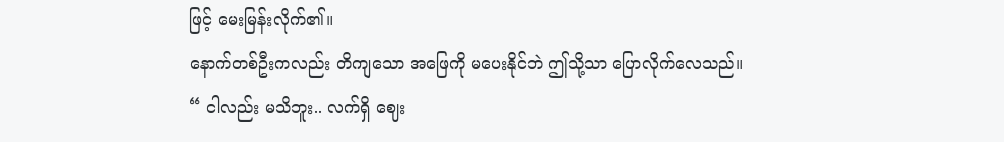ဖြင့် မေးမြန်းလိုက်၏။
နောက်တစ်ဦးကလည်း တိကျသော အဖြေကို မပေးနိုင်ဘဲ ဤသို့သာ ပြောလိုက်လေသည်။
“ ငါလည်း မသိဘူး.. လက်ရှိ ဈေး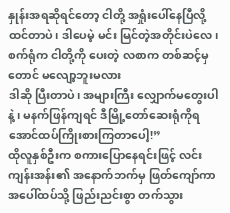နှုန်းအရဆိုရင်တော့ ငါတို့ အရှုံးပေါ်နေပြီလို့ ထင်တာပဲ၊ ဒါပေမဲ့ မင်း မြင်တဲ့အတိုင်းပဲလေ၊ စက်ရုံက ငါတို့ကို ပေးတဲ့ လစာက တစ်ဆင့်မှ တောင် မလျော့ဘူးမလား
ဒါဆို ပြီးတာပဲ၊ အများကြီး လျှောက်မတွေးပါနဲ့၊ မနက်ဖြန်ကျရင် ဒီမြို့တော်ဆေးရုံကိုရအောင်ထပ်ကြိုးစားကြတာပေါ့!”
ထိုလူနှစ်ဦးက စကားပြောနေရင်းဖြင့် လင်းကျန်းအန်း၏ အနောက်ဘက်မှ ဖြတ်ကျော်ကာ အပေါ်ထပ်သို့ ဖြည်းညင်းစွာ တက်သွား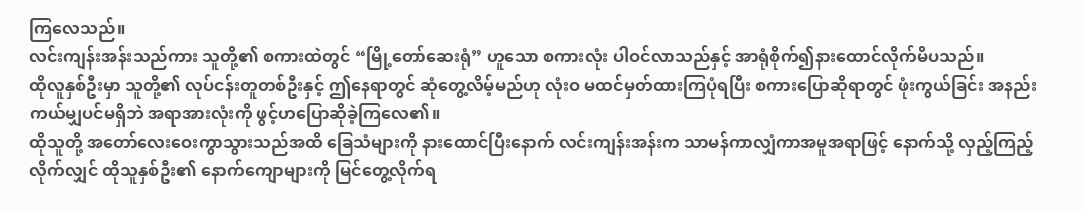ကြလေသည်။
လင်းကျန်းအန်းသည်ကား သူတို့၏ စကားထဲတွင် “မြို့တော်ဆေးရုံ” ဟူသော စကားလုံး ပါဝင်လာသည်နှင့် အာရုံစိုက်၍နားထောင်လိုက်မိပသည်။
ထိုလူနှစ်ဦးမှာ သူတို့၏ လုပ်ငန်းတူတစ်ဦးနှင့် ဤနေရာတွင် ဆုံတွေ့လိမ့်မည်ဟု လုံးဝ မထင်မှတ်ထားကြပုံရပြီး စကားပြောဆိုရာတွင် ဖုံးကွယ်ခြင်း အနည်းကယ်မျှပင်မရှိဘဲ အရာအားလုံးကို ဖွင့်ဟပြောဆိုခဲ့ကြလေ၏။
ထိုသူတို့ အတော်လေးဝေးကွာသွားသည်အထိ ခြေသံများကို နားထောင်ပြီးနောက် လင်းကျန်းအန်းက သာမန်ကာလျှံကာအမူအရာဖြင့် နောက်သို့ လှည့်ကြည့်လိုက်လျှင် ထိုသူနှစ်ဦး၏ နောက်ကျောများကို မြင်တွေ့လိုက်ရ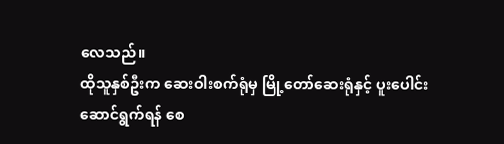လေသည်။
ထိုသူနှစ်ဦးက ဆေးဝါးစက်ရုံမှ မြို့တော်ဆေးရုံနှင့် ပူးပေါင်းဆောင်ရွက်ရန် စေ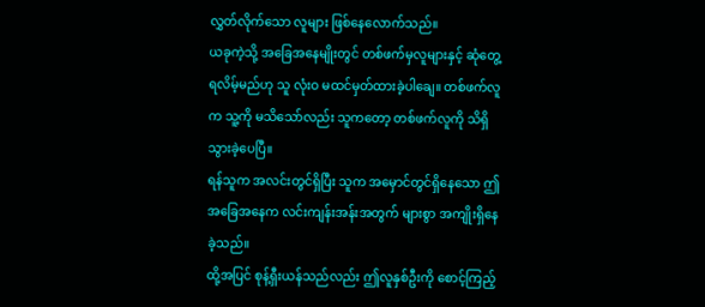လွှတ်လိုက်သော လူများ ဖြစ်နေလောက်သည်။
ယခုကဲ့သို့ အခြေအနေမျိုးတွင် တစ်ဖက်မှလူများနှင့် ဆုံတွေ့ရလိမ့်မည်ဟု သူ လုံးဝ မထင်မှတ်ထားခဲ့ပါချေ။ တစ်ဖက်လူက သူ့ကို မသိသော်လည်း သူကတော့ တစ်ဖက်လူကို သိရှိသွားခဲ့ပေပြီ။
ရန်သူက အလင်းတွင်ရှိပြီး သူက အမှောင်တွင်ရှိနေသော ဤအခြေအနေက လင်းကျန်းအန်းအတွက် များစွာ အကျိုးရှိနေခဲ့သည်။
ထို့အပြင် စုန့်ရှီးယန်သည်လည်း ဤလူနှစ်ဦးကို စောင့်ကြည့်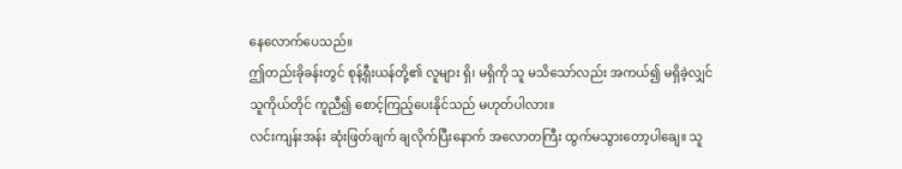နေလောက်ပေသည်။
ဤတည်းခိုခန်းတွင် စုန့်ရှီးယန်တို့၏ လူများ ရှိ၊ မရှိကို သူ မသိသော်လည်း အကယ်၍ မရှိခဲ့လျှင် သူကိုယ်တိုင် ကူညီ၍ စောင့်ကြည့်ပေးနိုင်သည် မဟုတ်ပါလား။
လင်းကျန်းအန်း ဆုံးဖြတ်ချက် ချလိုက်ပြီးနောက် အလောတကြီး ထွက်မသွားတော့ပါချေ။ သူ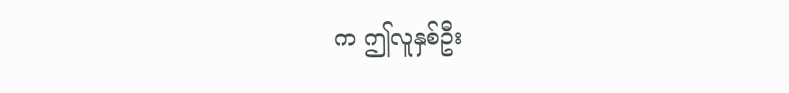က ဤလူနှစ်ဦး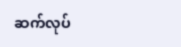ဆက်လုပ်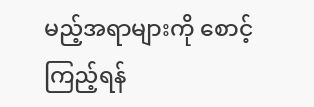မည့်အရာများကို စောင့်ကြည့်ရန်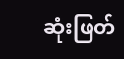ဆုံးဖြတ်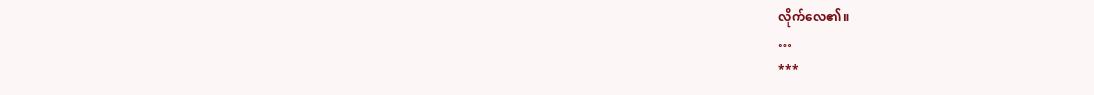လိုက်လေ၏။
…
***